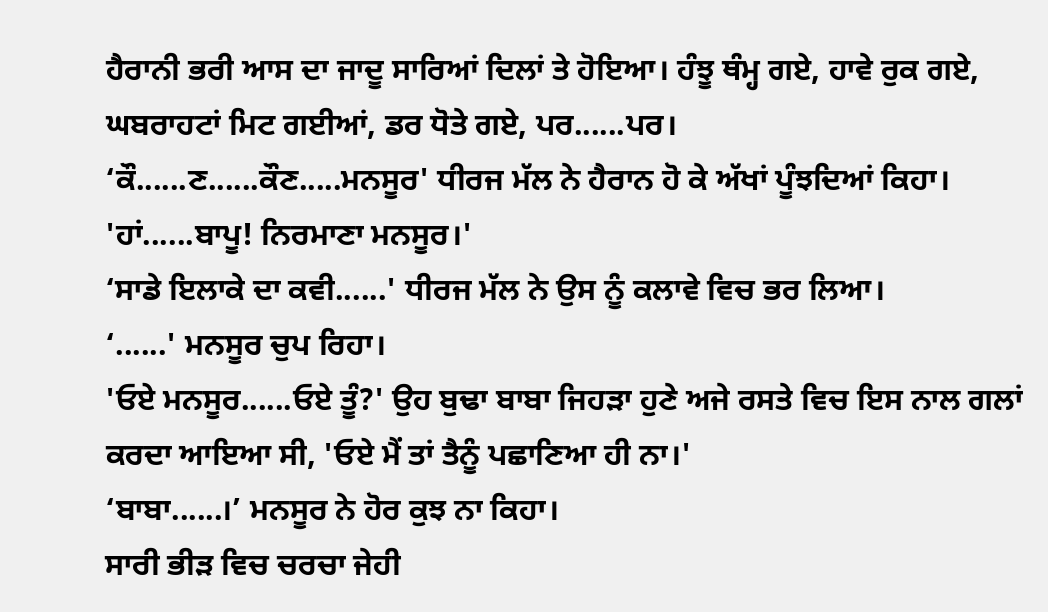ਹੈਰਾਨੀ ਭਰੀ ਆਸ ਦਾ ਜਾਦੂ ਸਾਰਿਆਂ ਦਿਲਾਂ ਤੇ ਹੋਇਆ। ਹੰਝੂ ਥੰਮ੍ਹ ਗਏ, ਹਾਵੇ ਰੁਕ ਗਏ, ਘਬਰਾਹਟਾਂ ਮਿਟ ਗਈਆਂ, ਡਰ ਧੋਤੇ ਗਏ, ਪਰ......ਪਰ।
‘ਕੌ......ਣ......ਕੌਣ.....ਮਨਸੂਰ' ਧੀਰਜ ਮੱਲ ਨੇ ਹੈਰਾਨ ਹੋ ਕੇ ਅੱਖਾਂ ਪੂੰਝਦਿਆਂ ਕਿਹਾ।
'ਹਾਂ......ਬਾਪੂ! ਨਿਰਮਾਣਾ ਮਨਸੂਰ।'
‘ਸਾਡੇ ਇਲਾਕੇ ਦਾ ਕਵੀ......' ਧੀਰਜ ਮੱਲ ਨੇ ਉਸ ਨੂੰ ਕਲਾਵੇ ਵਿਚ ਭਰ ਲਿਆ।
‘......' ਮਨਸੂਰ ਚੁਪ ਰਿਹਾ।
'ਓਏ ਮਨਸੂਰ......ਓਏ ਤੂੰ?' ਉਹ ਬੁਢਾ ਬਾਬਾ ਜਿਹੜਾ ਹੁਣੇ ਅਜੇ ਰਸਤੇ ਵਿਚ ਇਸ ਨਾਲ ਗਲਾਂ ਕਰਦਾ ਆਇਆ ਸੀ, 'ਓਏ ਮੈਂ ਤਾਂ ਤੈਨੂੰ ਪਛਾਣਿਆ ਹੀ ਨਾ।'
‘ਬਾਬਾ......।’ ਮਨਸੂਰ ਨੇ ਹੋਰ ਕੁਝ ਨਾ ਕਿਹਾ।
ਸਾਰੀ ਭੀੜ ਵਿਚ ਚਰਚਾ ਜੇਹੀ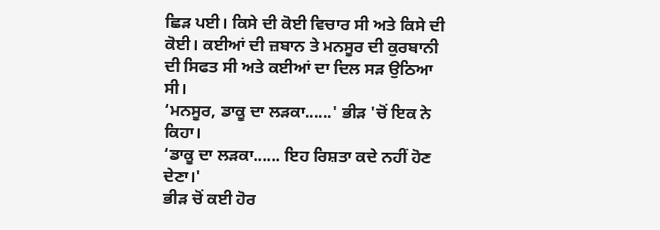ਛਿੜ ਪਈ। ਕਿਸੇ ਦੀ ਕੋਈ ਵਿਚਾਰ ਸੀ ਅਤੇ ਕਿਸੇ ਦੀ ਕੋਈ। ਕਈਆਂ ਦੀ ਜ਼ਬਾਨ ਤੇ ਮਨਸੂਰ ਦੀ ਕੁਰਬਾਨੀ ਦੀ ਸਿਫਤ ਸੀ ਅਤੇ ਕਈਆਂ ਦਾ ਦਿਲ ਸੜ ਉਠਿਆ ਸੀ।
‘ਮਨਸੂਰ, ਡਾਕੂ ਦਾ ਲੜਕਾ......' ਭੀੜ 'ਚੋਂ ਇਕ ਨੇ ਕਿਹਾ।
‘ਡਾਕੂ ਦਾ ਲੜਕਾ...... ਇਹ ਰਿਸ਼ਤਾ ਕਦੇ ਨਹੀਂ ਹੋਣ ਦੇਣਾ।'
ਭੀੜ ਚੋਂ ਕਈ ਹੋਰ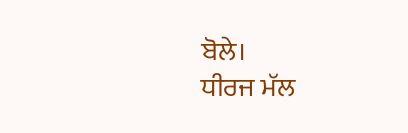ਬੋਲੇ।
ਧੀਰਜ ਮੱਲ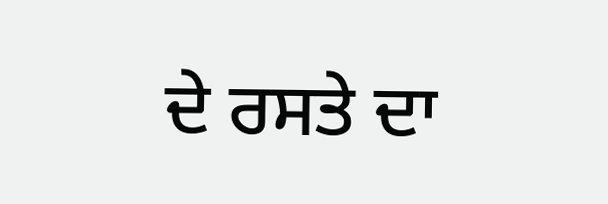ਦੇ ਰਸਤੇ ਦਾ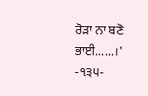ਰੋੜਾ ਨਾ ਬਣੋ ਭਾਈ......।'
-੧੩੫-